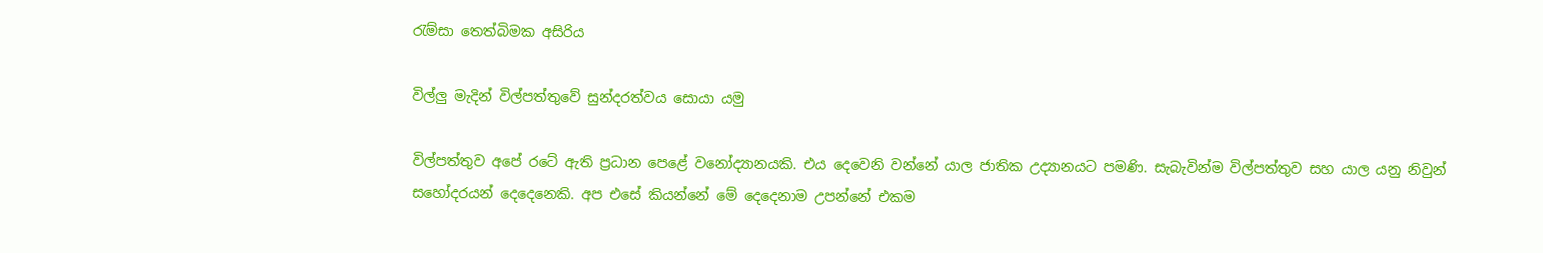රැම්සා තෙත්බිමක අසිරිය

විල්ලු මැදින් විල්පත්තුවේ සුන්දරත්වය සොයා යමු

විල්පත්තුව අපේ රටේ ඇති ප්‍රධාන පෙළේ වනෝද්‍යානයකි. එය දෙවෙනි වන්නේ යාල ජාතික උද්‍යානයට පමණි. සැබැවින්ම විල්පත්තුව සහ යාල යනු නිවුන් සහෝදරයන් දෙදෙනෙකි. අප එසේ කියන්නේ මේ දෙදෙනාම උපන්නේ එකම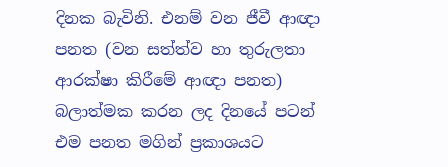දිනක බැවිනි. එනම් වන ජීවී ආඥා පනත (වන සත්ත්ව හා තුරුලතා ආරක්ෂා කිරීමේ ආඥා පනත) බලාත්මක කරන ලද දිනයේ පටන් එම පනත මගින් ප්‍රකාශයට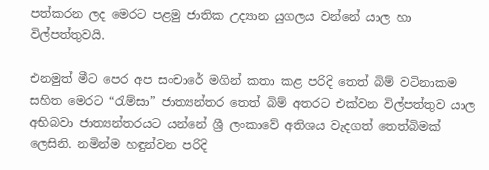පත්කරන ලද මෙරට පළමු ජාතික උද්‍යාන යුගලය වන්නේ යාල හා විල්පත්තුවයි.

එනමුත් මීට පෙර අප සංචාරේ මගින් කතා කළ පරිදි තෙත් බිම් වටිනාකම සහිත මෙරට “රැම්සා” ජාත්‍යන්තර තෙත් බිම් අතරට එක්වන විල්පත්තුව යාල අභිබවා ජාත්‍යන්තරයට යන්නේ ශ්‍රී ලංකාවේ අතිශය වැදගත් තෙත්බිමක් ලෙසිනි. නමින්ම හඳුන්වන පරිදි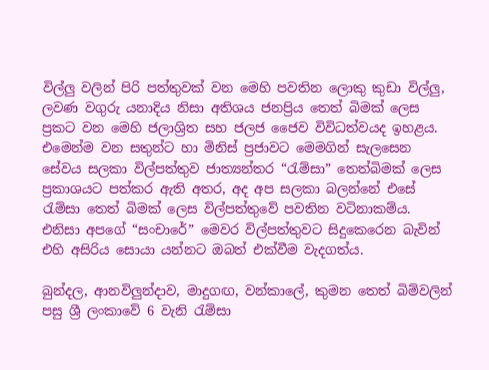විල්ලු වලින් පිරි පත්තුවක් වන මෙහි පවතින ලොකු කුඩා විල්ලු, ලවණ වගුරු යනාදිය නිසා අතිශය ජනප්‍රිය තෙත් බිමක් ලෙස ප්‍රකට වන මෙහි ජලාශ්‍රිත සහ ජලජ ජෛව විවිධත්වයද ඉහළය. එමෙන්ම වන සතුන්ට හා මිනිස් ප්‍රජාවට මෙමගින් සැලසෙන සේවය සලකා විල්පත්තුව ජාත්‍යන්තර “රැම්සා” තෙත්බිමක් ලෙස ප්‍රකාශයට පත්කර ඇති අතර, අද අප සලකා බලන්නේ එසේ රැම්සා තෙත් බිමක් ලෙස විල්පත්තුවේ පවතින වටිනාකම්ය. එනිසා අපගේ “සංචාරේ” මෙවර විල්පත්තුවට සිදුකෙරෙන බැවින් එහි අසිරිය සොයා යන්නට ඔබත් එක්වීම වැදගත්ය.

බුන්දල, ආනවිලුන්දාව, මාදුගඟ, වන්කාලේ, කුමන තෙත් බිම්වලින් පසු ශ්‍රී ලංකාවේ 6 වැනි රැම්සා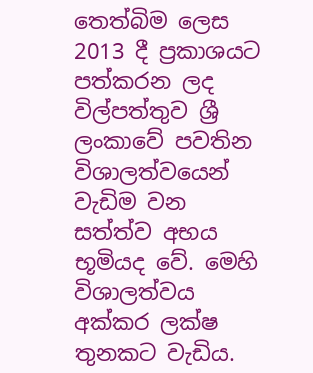තෙත්බිම ලෙස 2013 දී ප්‍රකාශයට පත්කරන ලද විල්පත්තුව ශ්‍රී ලංකාවේ පවතින විශාලත්වයෙන් වැඩිම වන සත්ත්ව අභය භූමියද වේ. මෙහි විශාලත්වය අක්කර ලක්ෂ තුනකට වැඩිය.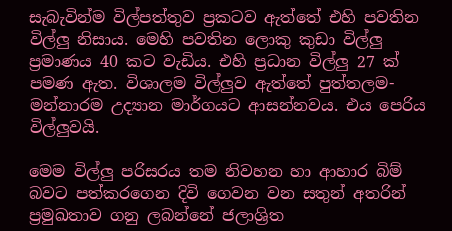සැබැවින්ම විල්පත්තුව ප්‍රකටව ඇත්තේ එහි පවතින විල්ලු නිසාය. මෙහි පවතින ලොකු කුඩා විල්ලු ප්‍රමාණය 40 කට වැඩිය. එහි ප්‍රධාන විල්ලු 27 ක් පමණ ඇත. විශාලම විල්ලුව ඇත්තේ පුත්තලම-මන්නාරම උද්‍යාන මාර්ගයට ආසන්නවය. එය පෙරිය විල්ලුවයි.

මෙම විල්ලු පරිසරය තම නිවහන හා ආහාර බිම් බවට පත්කරගෙන දිවි ගෙවන වන සතුන් අතරින් ප්‍රමුඛතාව ගනු ලබන්නේ ජලාශ්‍රිත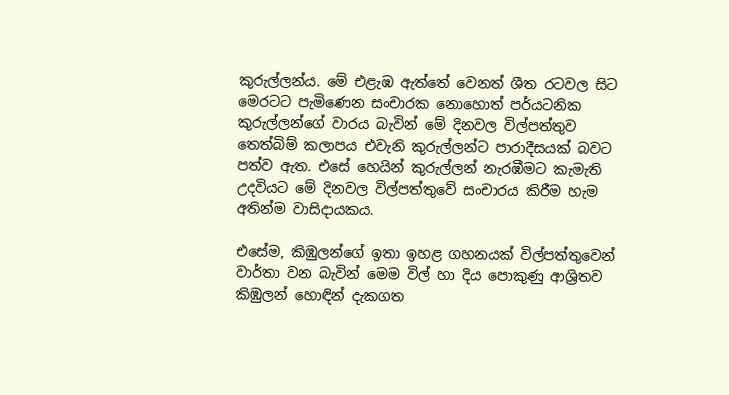කුරුල්ලන්ය. මේ එළැඹ ඇත්තේ වෙනත් ශීත රටවල සිට මෙරටට පැමිණෙන සංචාරක නොහොත් පර්යටනික කුරුල්ලන්ගේ වාරය බැවින් මේ දිනවල විල්පත්තුව තෙත්බිම් කලාපය එවැනි කුරුල්ලන්ට පාරාදීසයක් බවට පත්ව ඇත. එසේ හෙයින් කුරුල්ලන් නැරඹීමට කැමැති උදවියට මේ දිනවල විල්පත්තුවේ සංචාරය කිරීම හැම අතින්ම වාසිදායකය.

එසේම, කිඹුලන්ගේ ඉතා ඉහළ ගහනයක් විල්පත්තුවෙන් වාර්තා වන බැවින් මෙම විල් හා දිය පොකුණු ආශ්‍රිතව කිඹුලන් හොඳින් දැකගත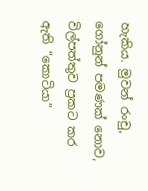හැකිය. මුවන් රංචු, ගෝනුන් පමණක් නොව, විල්පත්තුව ප්‍රකට කර ඇති “කොටියා”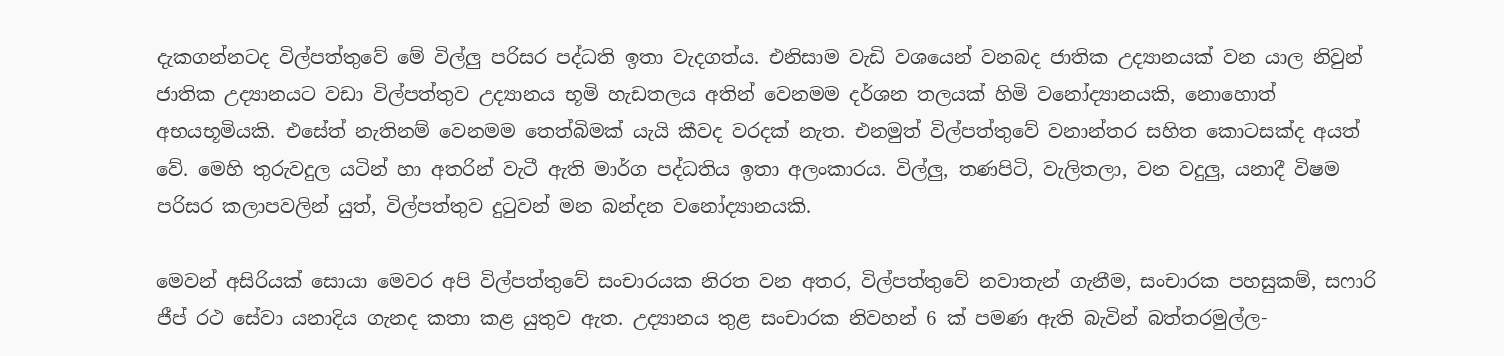දැකගන්නටද විල්පත්තුවේ මේ විල්ලු පරිසර පද්ධති ඉතා වැදගත්ය. එනිසාම වැඩි වශයෙන් වනබද ජාතික උද්‍යානයක් වන යාල නිවුන් ජාතික උද්‍යානයට වඩා විල්පත්තුව උද්‍යානය භූමි හැඩතලය අතින් වෙනමම දර්ශන තලයක් හිමි වනෝද්‍යානයකි, නොහොත් අභයභූමියකි. එසේත් නැතිනම් වෙනමම තෙත්බිමක් යැයි කීවද වරදක් නැත. එනමුත් විල්පත්තුවේ වනාන්තර සහිත කොටසක්ද අයත් වේ. මෙහි තුරුවදුල යටින් හා අතරින් වැටී ඇති මාර්ග පද්ධතිය ඉතා අලංකාරය. විල්ලු, තණපිටි, වැලිතලා, වන වදුලු, යනාදී විෂම පරිසර කලාපවලින් යුත්, විල්පත්තුව දුටුවන් මන බන්දන වනෝද්‍යානයකි.

මෙවන් අසිරියක් සොයා මෙවර අපි විල්පත්තුවේ සංචාරයක නිරත වන අතර, විල්පත්තුවේ නවාතැන් ගැනීම, සංචාරක පහසුකම්, සෆාරි ජීප් රථ සේවා යනාදිය ගැනද කතා කළ යුතුව ඇත. උද්‍යානය තුළ සංචාරක නිවහන් 6 ක් පමණ ඇති බැවින් බත්තරමුල්ල-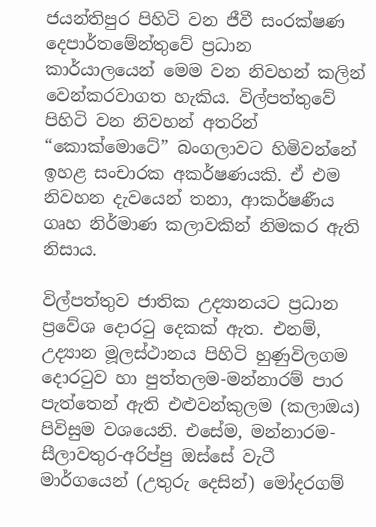ජයන්තිපුර පිහිටි වන ජීවී සංරක්ෂණ දෙපාර්තමේන්තුවේ ප්‍රධාන කාර්යාලයෙන් මෙම වන නිවහන් කලින් වෙන්කරවාගත හැකිය. විල්පත්තුවේ පිහිටි වන නිවහන් අතරින් “කොක්මොටේ” බංගලාවට හිමිවන්නේ ඉහළ සංචාරක අකර්ෂණයකි. ඒ එම නිවහන දැවයෙන් තනා, ආකර්ෂණීය ගෘහ නිර්මාණ කලාවකින් නිමකර ඇති නිසාය.

විල්පත්තුව ජාතික උද්‍යානයට ප්‍රධාන ප්‍රවේශ දොරටු දෙකක් ඇත. එනම්, උද්‍යාන මූලස්ථානය පිහිටි හුණුවිලගම දොරටුව හා පුත්තලම-මන්නාරම් පාර පැත්තෙන් ඇති එළුවන්කුලම (කලාඔය) පිවිසුම වශයෙනි. එසේම, මන්නාරම-සීලාවතුර-අරිප්පු ඔස්සේ වැටී මාර්ගයෙන් (උතුරු දෙසින්) මෝදරගම්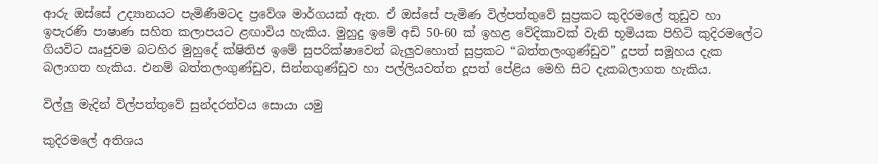ආරු ඔස්සේ උද්‍යානයට පැමිණීමටද ප්‍රවේශ මාර්ගයක් ඇත. ඒ ඔස්සේ පැමිණ විල්පත්තුවේ සුප්‍රකට කුදිරමලේ තුඩුව හා ඉපැරණි පාෂාණ සහිත කලාපයට ළඟාවිය හැකිය. මුහුදු ඉමේ අඩි 50-60 ක් ඉහළ වේදිකාවක් වැනි භූමියක පිහිටි කුදිරමලේට ගියවිට ඍජුවම බටහිර මුහුදේ ක්ෂිතිජ ඉමේ සුපරික්ෂාවෙන් බැලුවහොත් සුප්‍රකට “බත්තලංගුණ්ඩුව” දූපත් සමූහය දැක බලාගත හැකිය. එනම් බත්තලංගුණ්ඩුව, සින්නගුණ්ඩුව හා පල්ලියවත්ත දූපත් පේළිය මෙහි සිට දැකබලාගත හැකිය.

විල්ලු මැදින් විල්පත්තුවේ සුන්දරත්වය සොයා යමු

කුදිරමලේ අතිශය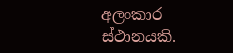අලංකාර ස්ථානයකි.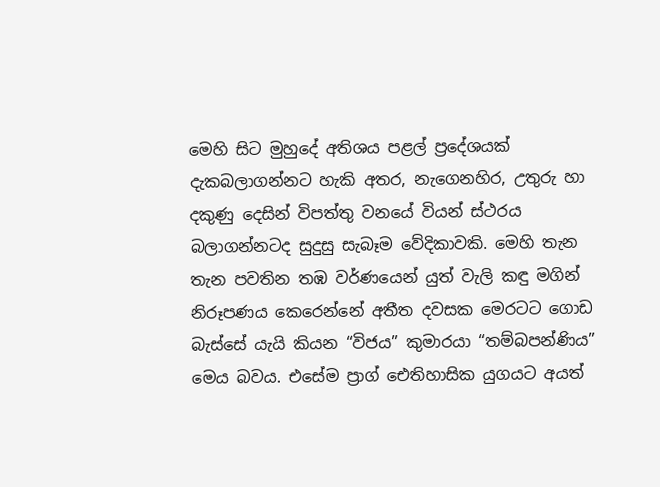මෙහි සිට මුහුදේ අතිශය පළල් ප්‍රදේශයක් දැකබලාගන්නට හැකි අතර, නැගෙනහිර, උතුරු හා දකුණු දෙසින් විපත්තු වනයේ වියන් ස්ථරය බලාගන්නටද සුදුසු සැබෑම වේදිකාවකි. මෙහි තැන තැන පවතින තඹ වර්ණයෙන් යුත් වැලි කඳු මගින් නිරූපණය කෙරෙන්නේ අතීත දවසක මෙරටට ගොඩ බැස්සේ යැයි කියන “විජය” කුමාරයා “තම්බපන්ණිය” මෙය බවය. එසේම ප්‍රාග් ඓතිහාසික යුගයට අයත්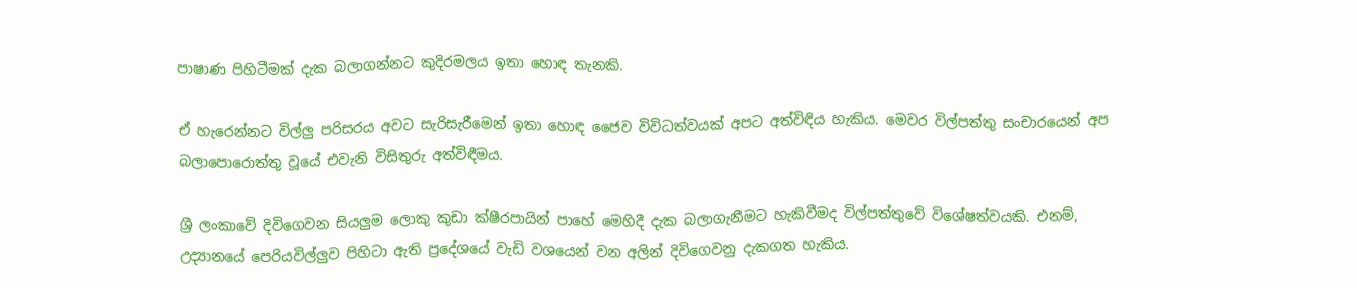පාෂාණ පිහිටීමක් දැක බලාගන්නට කුදිරමලය ඉතා හොඳ තැනකි.

ඒ හැරෙන්නට විල්ලු පරිසරය අවට සැරිසැරීමෙන් ඉතා හොඳ ජෛව විවිධත්වයක් අපට අත්විඳිය හැකිය. මෙවර විල්පත්තු සංචාරයෙන් අප බලාපොරොත්තු වූයේ එවැනි විසිතුරු අත්විඳීමය.

ශ්‍රී ලංකාවේ දිවිගෙවන සියලුම ලොකු කුඩා ක්ෂීරපායින් පාහේ මෙහිදී දැක බලාගැනීමට හැකිවීමද විල්පත්තුවේ විශේෂත්වයකි. එනම්, උද්‍යානයේ පෙරියවිල්ලුව පිහිටා ඇති ප්‍රදේශයේ වැඩි වශයෙන් වන අලින් දිවිගෙවනු දැකගත හැකිය.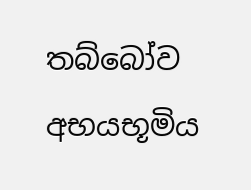තබ්බෝව අභයභූමිය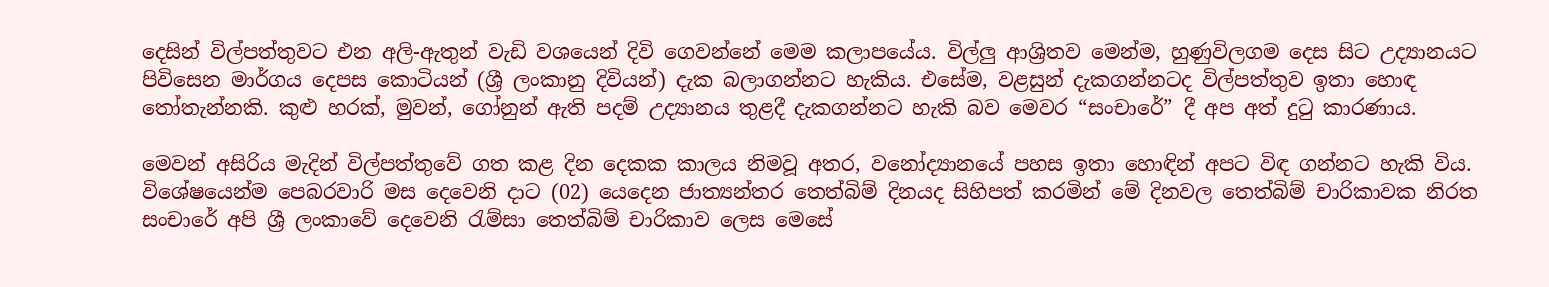දෙසින් විල්පත්තුවට එන අලි-ඇතුන් වැඩි වශයෙන් දිවි ගෙවන්නේ මෙම කලාපයේය. විල්ලු ආශ්‍රිතව මෙන්ම, හුණුවිලගම දෙස සිට උද්‍යානයට පිවිසෙන මාර්ගය දෙපස කොටියන් (ශ්‍රී ලංකානු දිවියන්) දැක බලාගන්නට හැකිය. එසේම, වළසුන් දැකගන්නටද විල්පත්තුව ඉතා හොඳ තෝතැන්නකි. කුළු හරක්, මුවන්, ගෝනුන් ඇති පදම් උද්‍යානය තුළදී දැකගන්නට හැකි බව මෙවර “සංචාරේ” දී අප අත් දුටු කාරණාය.

මෙවන් අසිරිය මැදින් විල්පත්තුවේ ගත කළ දින දෙකක කාලය නිමවූ අතර, වනෝද්‍යානයේ පහස ඉතා හොඳින් අපට විඳ ගන්නට හැකි විය. විශේෂයෙන්ම පෙබරවාරි මස දෙවෙනි දාට (02) යෙදෙන ජාත්‍යන්තර තෙත්බිම් දිනයද සිහිපත් කරමින් මේ දිනවල තෙත්බිම් චාරිකාවක නිරත සංචාරේ අපි ශ්‍රී ලංකාවේ දෙවෙනි රැම්සා තෙත්බිම් චාරිකාව ලෙස මෙසේ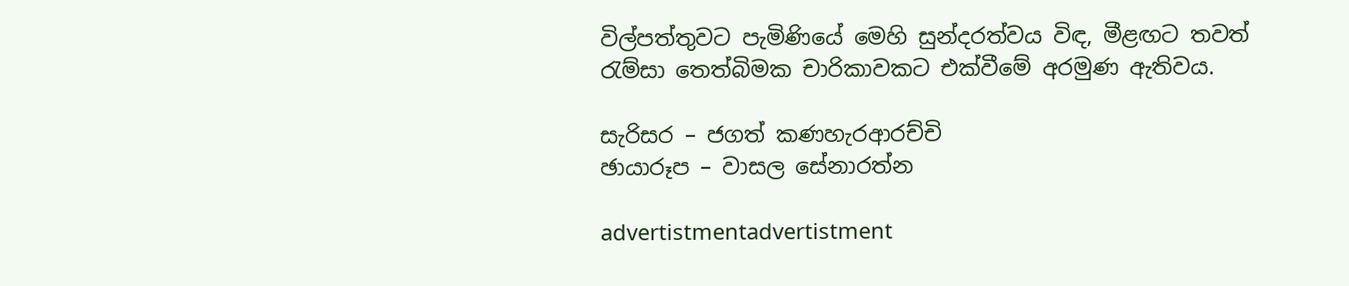විල්පත්තුවට පැමිණියේ මෙහි සුන්දරත්වය විඳ, මීළඟට තවත් රැම්සා තෙත්බිමක චාරිකාවකට එක්වීමේ අරමුණ ඇතිවය.

සැරිසර – ජගත් කණහැරආරච්චි
ඡායාරූප – වාසල සේනාරත්න

advertistmentadvertistment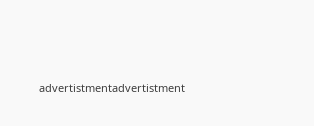advertistmentadvertistment